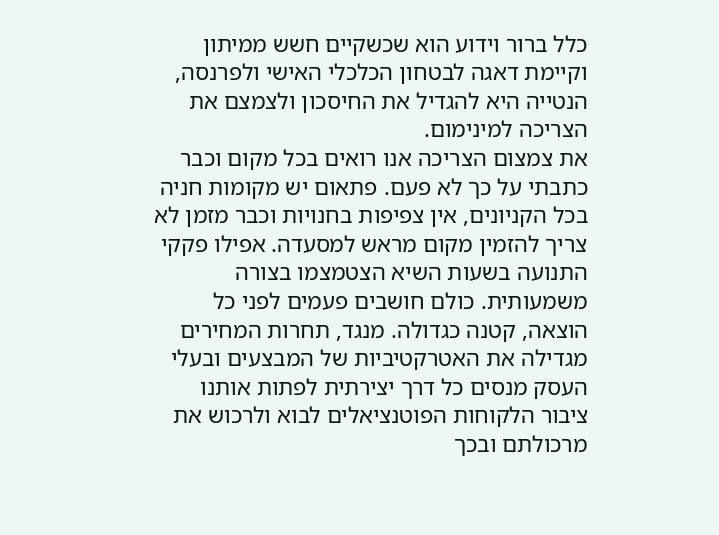כלל ברור וידוע הוא שכשקיים חשש ממיתון וקיימת דאגה לבטחון הכלכלי האישי ולפרנסה, הנטייה היא להגדיל את החיסכון ולצמצם את הצריכה למינימום.
את צמצום הצריכה אנו רואים בכל מקום וכבר כתבתי על כך לא פעם. פתאום יש מקומות חניה בכל הקניונים, אין צפיפות בחנויות וכבר מזמן לא צריך להזמין מקום מראש למסעדה. אפילו פקקי התנועה בשעות השיא הצטמצמו בצורה משמעותית. כולם חושבים פעמים לפני כל הוצאה, קטנה כגדולה. מנגד, תחרות המחירים מגדילה את האטרקטיביות של המבצעים ובעלי העסק מנסים כל דרך יצירתית לפתות אותנו ציבור הלקוחות הפוטנציאלים לבוא ולרכוש את מרכולתם ובכך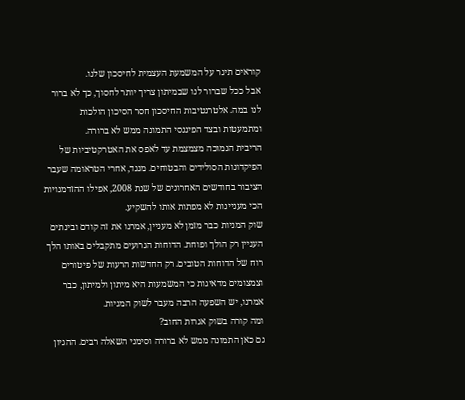קוראים תיגר על המשמעת העצמית לחיסכון שלנו.
אבל ככל שברור לנו שבמיתון צריך יותר לחסוך, כך לא ברור לנו במה. אלטרנטיבות החיסכון חסר הסיכון הולכות ומתמעטות ובצד הפיננסי התמונה ממש לא ברורה.
הריבית הנמוכה מצמצמת עד לאפס את האטרקטיביות של הפיקדונות הסולידים והבטוחים. מנגד, אחרי הטראומה שעבר הציבור בחודשים האחרונים של שנת 2008, אפילו ההזדמנויות הכי מעניינות לא מפתות אותו להשקיע.
שוק המניות כבר מזמן לא מעניין, אמרנו את זה קודם ובינתים העניין רק הולך ופוחת. הדוחות הגרועים מתקבלים באותו הלך רוח של הדוחות הטובים. רק החדשות הרעות של פיטורים וצמצומים מדאיגות כי המשמעות היא מיתון ולמיתון, כבר אמרנו, יש השפעה הרבה מעבר לשוק המניות.
ומה קורה בשוק אגרות החוב?
גם כאן התמונה ממש לא ברורה וסימני השאלה רבים. ההגיון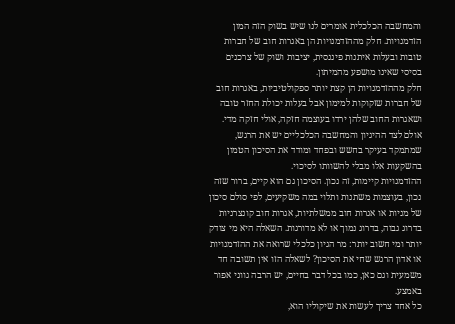והמחשבה הכלכלית אומרים לנו שיש בשוק הזה המון הזדמנויות. חלק מההזדמנויות הן באגרות חוב של חברות טובות ובעלות איתנות פיננסית, יציבות ושוק של צרכנים בסיסי שאינו מושפע מהמיתון.
חלק מההזדמנויות הן קצת יותר ספקולטיביות, באגרות חוב של חברות שזקוקות למימון אבל בעלות יכולת החזר טובה ושאגרות החוב שלהן ירדו בעוצמה חזקה, אולי חזקה מדי. אולם לצד ההיגיון והמחשבה הכלכליים יש את הרגש, שמתמקד בעיקר בחשש ובפחד ומודד את הסיכון הטמון בהשקעות אלו מבלי להשוותו לסיכוי.
ההזדמנויות קיימות, זה נכון. הסיכון גם הוא קיים, ברור שזה נכון, בעוצמות משתנות ותלוי במה משקיעים, לפי סולם סיכון של מניות או אגרות חוב ממשלתיות, אגרות חוב קונצרניות בדרוג גבוה, בדרוג נמוך או לא מדורגות. השאלה היא מי צודק יותר ומי חשוב יותר: מר הגיון כלכלי שרואה את ההזדמנויות או אדון הרגש שחי את הסיכון? לשאלה הזו אין תשובה חד משמעית וגם כאן, כמו בכל דבר בחיים, יש הרבה גווני אפור באמצע.
כל אחד צריך לעשות את שיקוליו הוא,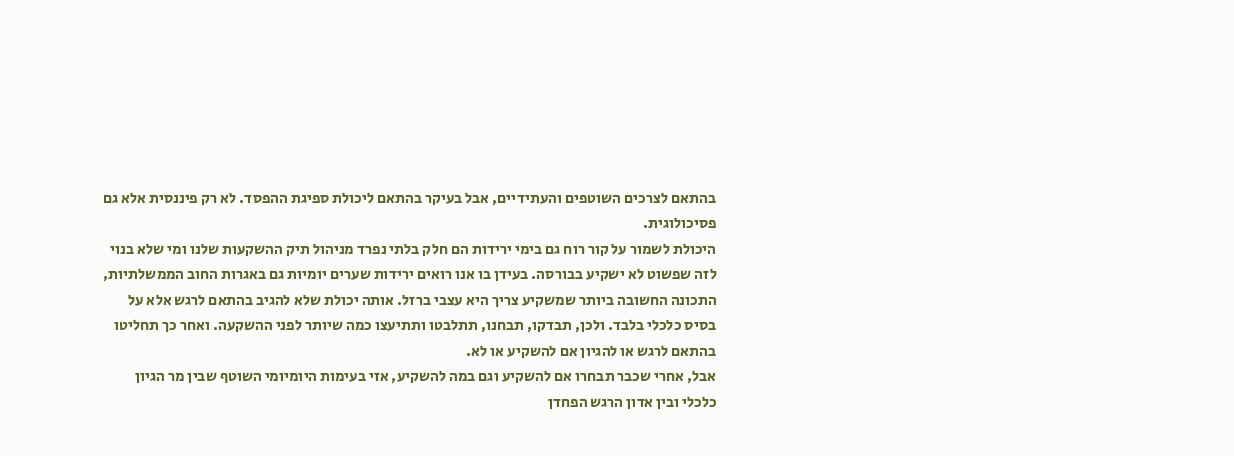בהתאם לצרכים השוטפים והעתידיים, אבל בעיקר בהתאם ליכולת ספיגת ההפסד. לא רק פיננסית אלא גם פסיכולוגית.
היכולת לשמור על קור רוח גם בימי ירידות הם חלק בלתי נפרד מניהול תיק ההשקעות שלנו ומי שלא בנוי לזה שפשוט לא ישקיע בבורסה. בעידן בו אנו רואים ירידות שערים יומיות גם באגרות החוב הממשלתיות, התכונה החשובה ביותר שמשקיע צריך היא עצבי ברזל. אותה יכולת שלא להגיב בהתאם לרגש אלא על בסיס כלכלי בלבד. ולכן, תבדקו, תבחנו, תתלבטו ותתיעצו כמה שיותר לפני ההשקעה. ואחר כך תחליטו בהתאם לרגש או להגיון אם להשקיע או לא.
אבל, אחרי שכבר תבחרו אם להשקיע וגם במה להשקיע, אזי בעימות היומיומי השוטף שבין מר הגיון כלכלי ובין אדון הרגש הפחדן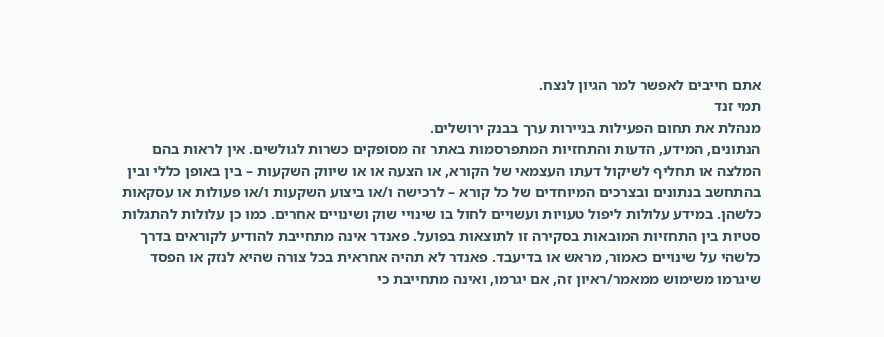אתם חייבים לאפשר למר הגיון לנצח.
תמי זנד
מנהלת את תחום הפעילות בניירות ערך בבנק ירושלים.
הנתונים, המידע, הדעות והתחזיות המתפרסמות באתר זה מסופקים כשרות לגולשים. אין לראות בהם המלצה או תחליף לשיקול דעתו העצמאי של הקורא, או הצעה או או שיווק השקעות – בין באופן כללי ובין בהתחשב בנתונים ובצרכים המיוחדים של כל קורא – לרכישה ו/או ביצוע השקעות ו/או פעולות או עסקאות כלשהן. במידע עלולות ליפול טעויות ועשויים לחול בו שינויי שוק ושינויים אחרים. כמו כן עלולות להתגלות סטיות בין התחזיות המובאות בסקירה זו לתוצאות בפועל. פאנדר אינה מתחייבת להודיע לקוראים בדרך כלשהי על שינויים כאמור, מראש או בדיעבד. פאנדר לא תהיה אחראית בכל צורה שהיא לנזק או הפסד שיגרמו משימוש ממאמר/ראיון זה, אם יגרמו, ואינה מתחייבת כי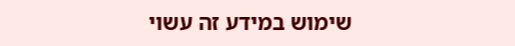שימוש במידע זה עשוי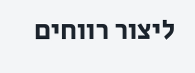ליצור רווחים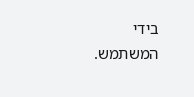בידי המשתמש.